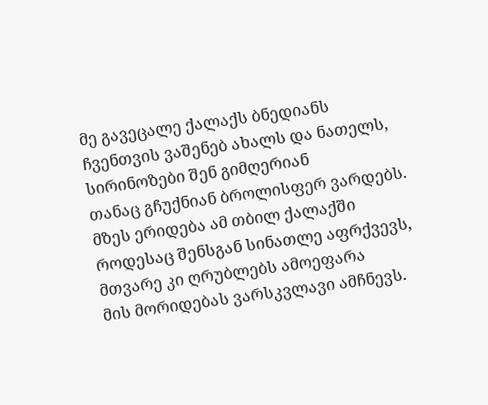მე გავეცალე ქალაქს ბნედიანს
ჩვენთვის ვაშენებ ახალს და ნათელს,
სირინოზები შენ გიმღერიან
თანაც გჩუქნიან ბროლისფერ ვარდებს.
მზეს ერიდება ამ თბილ ქალაქში
როდესაც შენსგან სინათლე აფრქვევს,
მთვარე კი ღრუბლებს ამოეფარა
მის მორიდებას ვარსკვლავი ამჩნევს.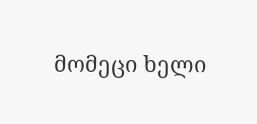მომეცი ხელი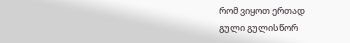რომ ვიყოთ ერთად
გული გულისწორ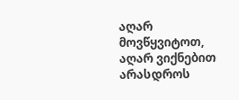აღარ მოვწყვიტოთ,
აღარ ვიქნებით არასდროს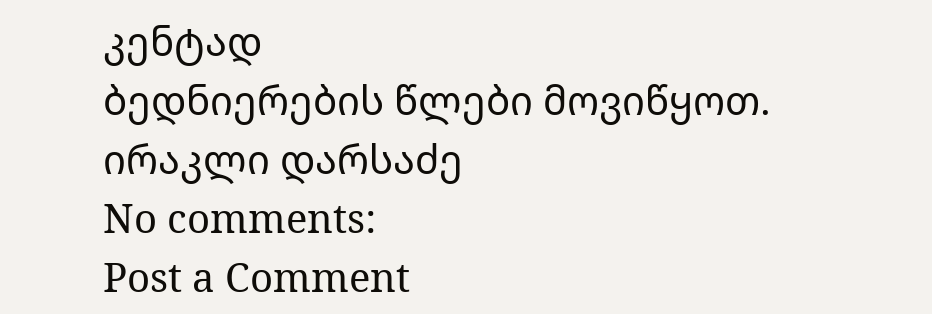კენტად
ბედნიერების წლები მოვიწყოთ.
ირაკლი დარსაძე
No comments:
Post a Comment